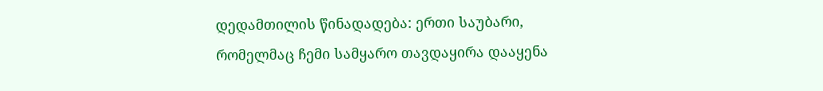დედამთილის წინადადება: ერთი საუბარი, რომელმაც ჩემი სამყარო თავდაყირა დააყენა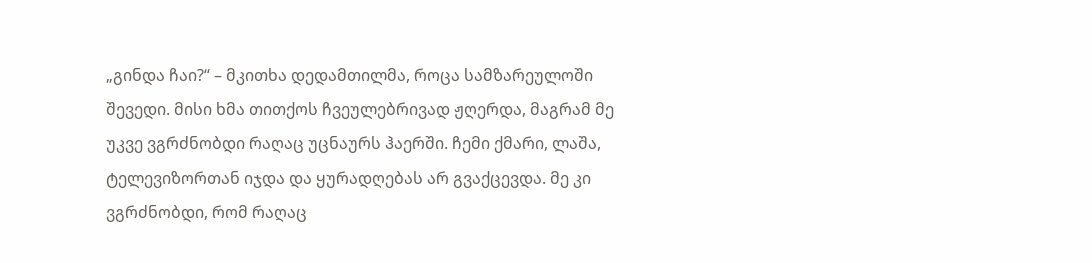„გინდა ჩაი?“ – მკითხა დედამთილმა, როცა სამზარეულოში შევედი. მისი ხმა თითქოს ჩვეულებრივად ჟღერდა, მაგრამ მე უკვე ვგრძნობდი რაღაც უცნაურს ჰაერში. ჩემი ქმარი, ლაშა, ტელევიზორთან იჯდა და ყურადღებას არ გვაქცევდა. მე კი ვგრძნობდი, რომ რაღაც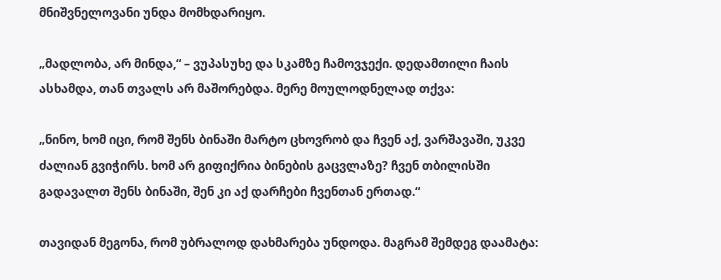მნიშვნელოვანი უნდა მომხდარიყო.

„მადლობა, არ მინდა,“ – ვუპასუხე და სკამზე ჩამოვჯექი. დედამთილი ჩაის ასხამდა, თან თვალს არ მაშორებდა. მერე მოულოდნელად თქვა:

„ნინო, ხომ იცი, რომ შენს ბინაში მარტო ცხოვრობ და ჩვენ აქ, ვარშავაში, უკვე ძალიან გვიჭირს. ხომ არ გიფიქრია ბინების გაცვლაზე? ჩვენ თბილისში გადავალთ შენს ბინაში, შენ კი აქ დარჩები ჩვენთან ერთად.“

თავიდან მეგონა, რომ უბრალოდ დახმარება უნდოდა. მაგრამ შემდეგ დაამატა: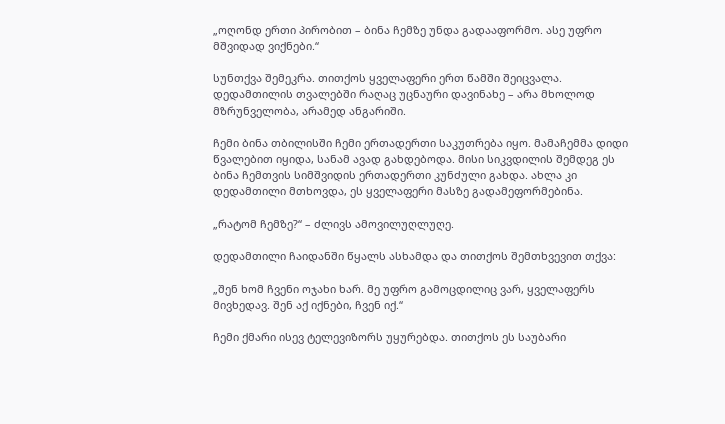„ოღონდ ერთი პირობით – ბინა ჩემზე უნდა გადააფორმო. ასე უფრო მშვიდად ვიქნები.“

სუნთქვა შემეკრა. თითქოს ყველაფერი ერთ წამში შეიცვალა. დედამთილის თვალებში რაღაც უცნაური დავინახე – არა მხოლოდ მზრუნველობა, არამედ ანგარიში.

ჩემი ბინა თბილისში ჩემი ერთადერთი საკუთრება იყო. მამაჩემმა დიდი წვალებით იყიდა, სანამ ავად გახდებოდა. მისი სიკვდილის შემდეგ ეს ბინა ჩემთვის სიმშვიდის ერთადერთი კუნძული გახდა. ახლა კი დედამთილი მთხოვდა, ეს ყველაფერი მასზე გადამეფორმებინა.

„რატომ ჩემზე?“ – ძლივს ამოვილუღლუღე.

დედამთილი ჩაიდანში წყალს ასხამდა და თითქოს შემთხვევით თქვა:

„შენ ხომ ჩვენი ოჯახი ხარ. მე უფრო გამოცდილიც ვარ, ყველაფერს მივხედავ. შენ აქ იქნები, ჩვენ იქ.“

ჩემი ქმარი ისევ ტელევიზორს უყურებდა. თითქოს ეს საუბარი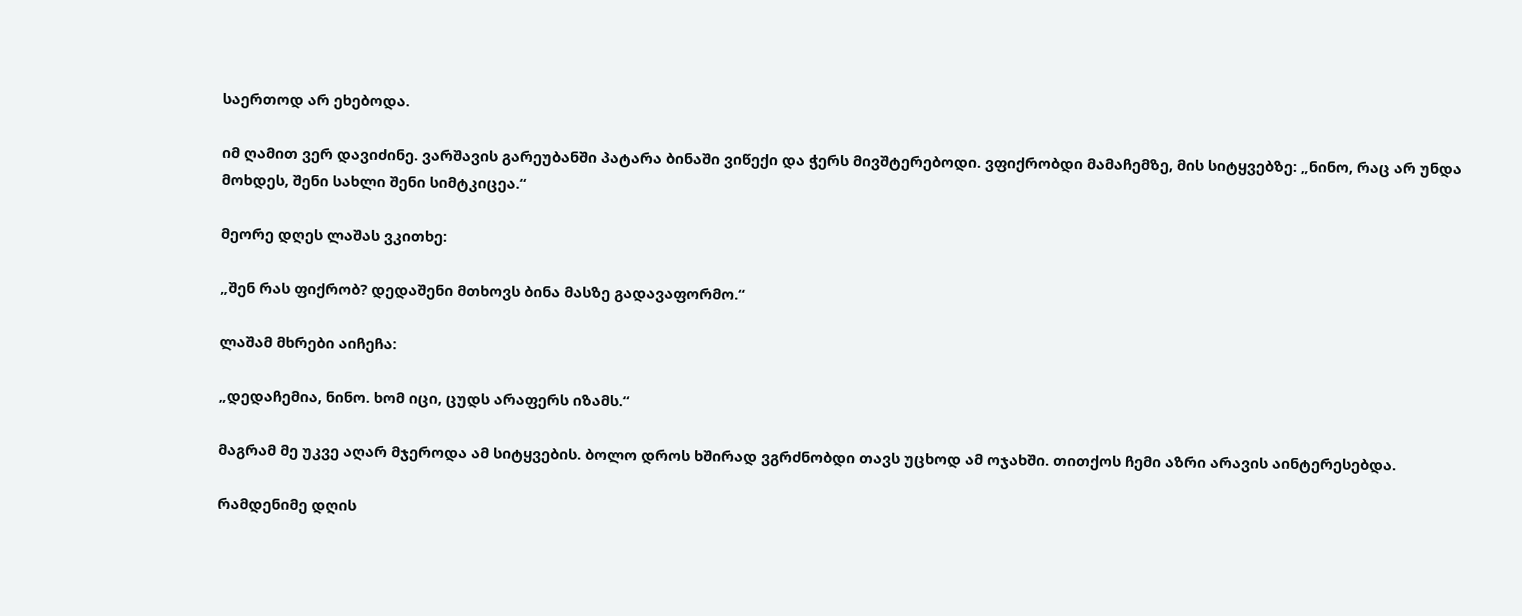საერთოდ არ ეხებოდა.

იმ ღამით ვერ დავიძინე. ვარშავის გარეუბანში პატარა ბინაში ვიწექი და ჭერს მივშტერებოდი. ვფიქრობდი მამაჩემზე, მის სიტყვებზე: „ნინო, რაც არ უნდა მოხდეს, შენი სახლი შენი სიმტკიცეა.“

მეორე დღეს ლაშას ვკითხე:

„შენ რას ფიქრობ? დედაშენი მთხოვს ბინა მასზე გადავაფორმო.“

ლაშამ მხრები აიჩეჩა:

„დედაჩემია, ნინო. ხომ იცი, ცუდს არაფერს იზამს.“

მაგრამ მე უკვე აღარ მჯეროდა ამ სიტყვების. ბოლო დროს ხშირად ვგრძნობდი თავს უცხოდ ამ ოჯახში. თითქოს ჩემი აზრი არავის აინტერესებდა.

რამდენიმე დღის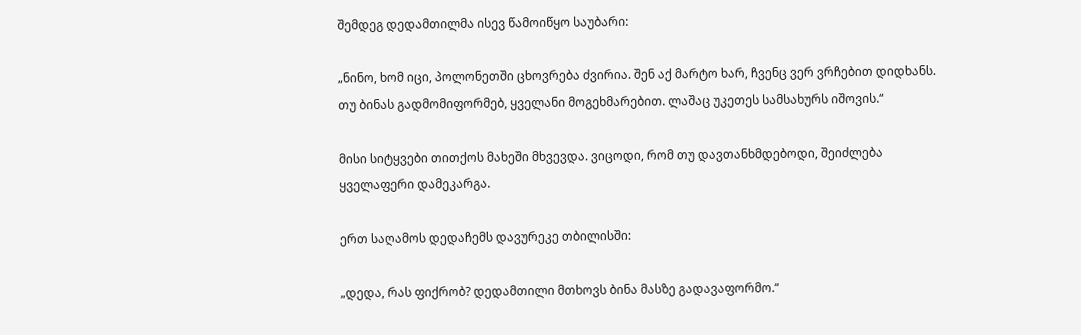შემდეგ დედამთილმა ისევ წამოიწყო საუბარი:

„ნინო, ხომ იცი, პოლონეთში ცხოვრება ძვირია. შენ აქ მარტო ხარ, ჩვენც ვერ ვრჩებით დიდხანს. თუ ბინას გადმომიფორმებ, ყველანი მოგეხმარებით. ლაშაც უკეთეს სამსახურს იშოვის.“

მისი სიტყვები თითქოს მახეში მხვევდა. ვიცოდი, რომ თუ დავთანხმდებოდი, შეიძლება ყველაფერი დამეკარგა.

ერთ საღამოს დედაჩემს დავურეკე თბილისში:

„დედა, რას ფიქრობ? დედამთილი მთხოვს ბინა მასზე გადავაფორმო.“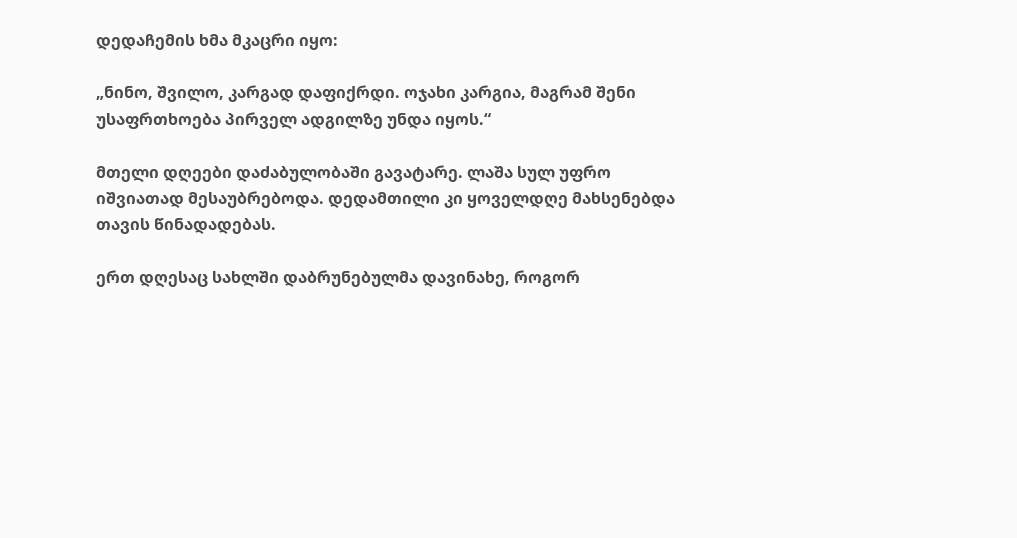დედაჩემის ხმა მკაცრი იყო:

„ნინო, შვილო, კარგად დაფიქრდი. ოჯახი კარგია, მაგრამ შენი უსაფრთხოება პირველ ადგილზე უნდა იყოს.“

მთელი დღეები დაძაბულობაში გავატარე. ლაშა სულ უფრო იშვიათად მესაუბრებოდა. დედამთილი კი ყოველდღე მახსენებდა თავის წინადადებას.

ერთ დღესაც სახლში დაბრუნებულმა დავინახე, როგორ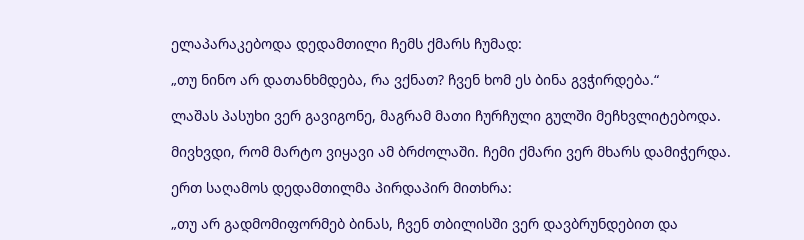ელაპარაკებოდა დედამთილი ჩემს ქმარს ჩუმად:

„თუ ნინო არ დათანხმდება, რა ვქნათ? ჩვენ ხომ ეს ბინა გვჭირდება.“

ლაშას პასუხი ვერ გავიგონე, მაგრამ მათი ჩურჩული გულში მეჩხვლიტებოდა.

მივხვდი, რომ მარტო ვიყავი ამ ბრძოლაში. ჩემი ქმარი ვერ მხარს დამიჭერდა.

ერთ საღამოს დედამთილმა პირდაპირ მითხრა:

„თუ არ გადმომიფორმებ ბინას, ჩვენ თბილისში ვერ დავბრუნდებით და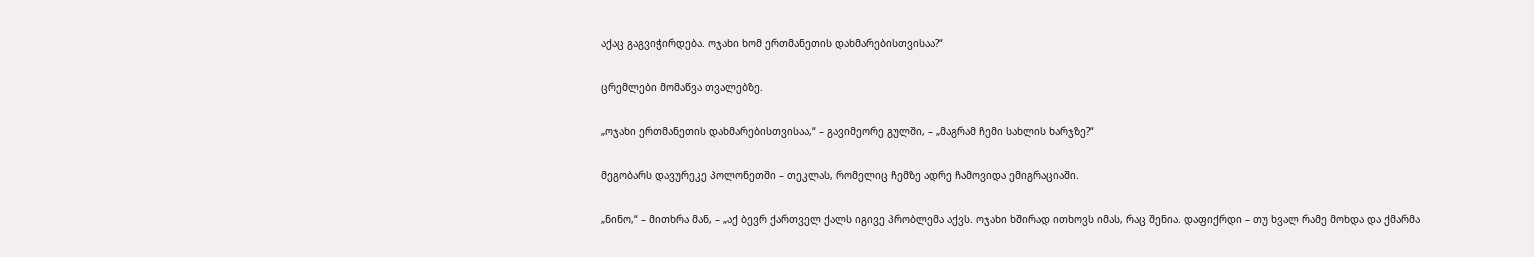აქაც გაგვიჭირდება. ოჯახი ხომ ერთმანეთის დახმარებისთვისაა?“

ცრემლები მომაწვა თვალებზე.

„ოჯახი ერთმანეთის დახმარებისთვისაა,“ – გავიმეორე გულში, – „მაგრამ ჩემი სახლის ხარჯზე?“

მეგობარს დავურეკე პოლონეთში – თეკლას, რომელიც ჩემზე ადრე ჩამოვიდა ემიგრაციაში.

„ნინო,“ – მითხრა მან, – „აქ ბევრ ქართველ ქალს იგივე პრობლემა აქვს. ოჯახი ხშირად ითხოვს იმას, რაც შენია. დაფიქრდი – თუ ხვალ რამე მოხდა და ქმარმა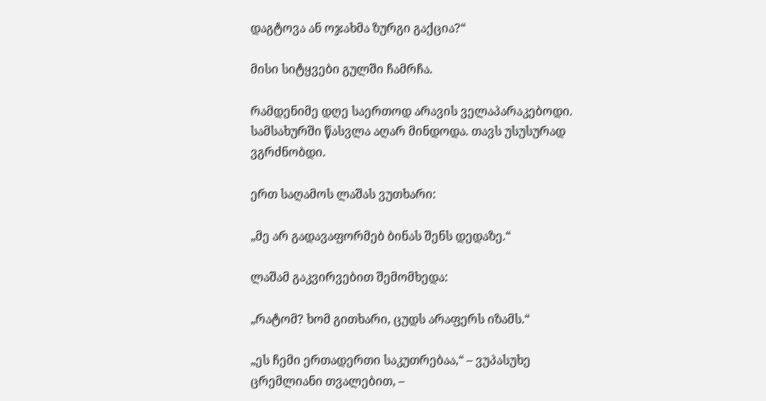დაგტოვა ან ოჯახმა ზურგი გაქცია?“

მისი სიტყვები გულში ჩამრჩა.

რამდენიმე დღე საერთოდ არავის ველაპარაკებოდი. სამსახურში წასვლა აღარ მინდოდა. თავს უსუსურად ვგრძნობდი.

ერთ საღამოს ლაშას ვუთხარი:

„მე არ გადავაფორმებ ბინას შენს დედაზე.“

ლაშამ გაკვირვებით შემომხედა:

„რატომ? ხომ გითხარი, ცუდს არაფერს იზამს.“

„ეს ჩემი ერთადერთი საკუთრებაა,“ – ვუპასუხე ცრემლიანი თვალებით, –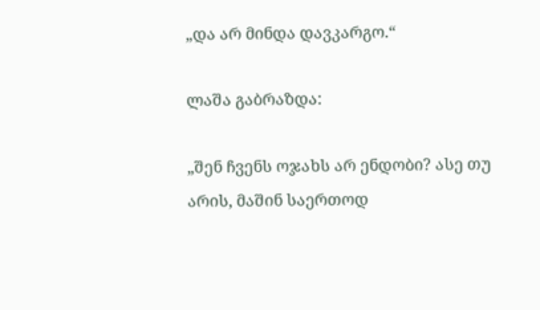„და არ მინდა დავკარგო.“

ლაშა გაბრაზდა:

„შენ ჩვენს ოჯახს არ ენდობი? ასე თუ არის, მაშინ საერთოდ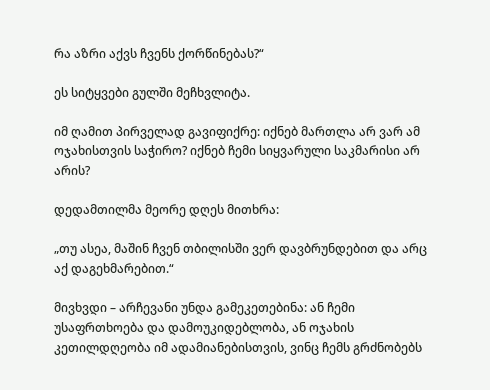რა აზრი აქვს ჩვენს ქორწინებას?“

ეს სიტყვები გულში მეჩხვლიტა.

იმ ღამით პირველად გავიფიქრე: იქნებ მართლა არ ვარ ამ ოჯახისთვის საჭირო? იქნებ ჩემი სიყვარული საკმარისი არ არის?

დედამთილმა მეორე დღეს მითხრა:

„თუ ასეა, მაშინ ჩვენ თბილისში ვერ დავბრუნდებით და არც აქ დაგეხმარებით.“

მივხვდი – არჩევანი უნდა გამეკეთებინა: ან ჩემი უსაფრთხოება და დამოუკიდებლობა, ან ოჯახის კეთილდღეობა იმ ადამიანებისთვის, ვინც ჩემს გრძნობებს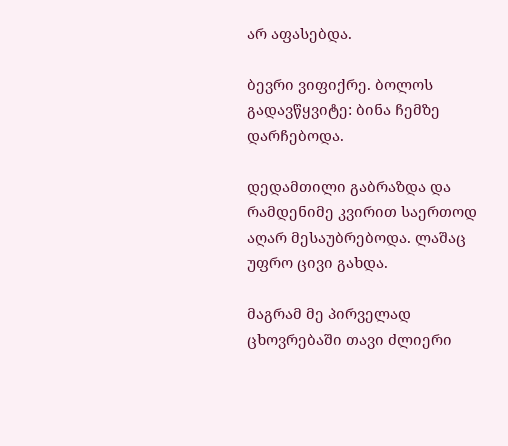არ აფასებდა.

ბევრი ვიფიქრე. ბოლოს გადავწყვიტე: ბინა ჩემზე დარჩებოდა.

დედამთილი გაბრაზდა და რამდენიმე კვირით საერთოდ აღარ მესაუბრებოდა. ლაშაც უფრო ცივი გახდა.

მაგრამ მე პირველად ცხოვრებაში თავი ძლიერი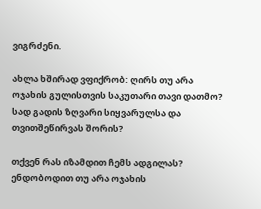ვიგრძენი.

ახლა ხშირად ვფიქრობ: ღირს თუ არა ოჯახის გულისთვის საკუთარი თავი დათმო? სად გადის ზღვარი სიყვარულსა და თვითშეწირვას შორის?

თქვენ რას იზამდით ჩემს ადგილას? ენდობოდით თუ არა ოჯახის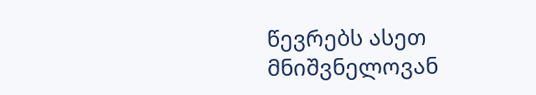წევრებს ასეთ მნიშვნელოვან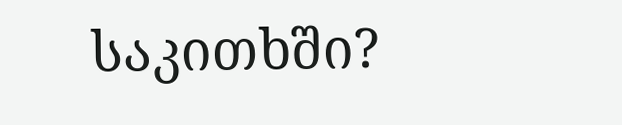საკითხში?